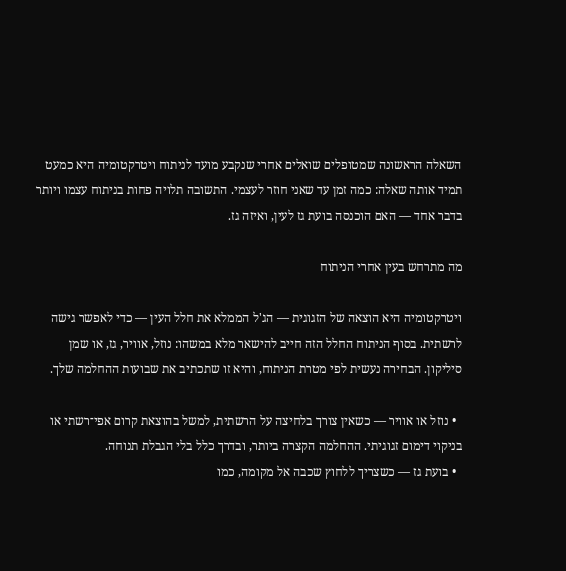השאלה הראשונה שמטופלים שואלים אחרי שנקבע מועד לניתוח ויטרקטומיה היא כמעט תמיד אותה שאלה: כמה זמן עד שאני חוזר לעצמי. התשובה תלויה פחות בניתוח עצמו ויותר בדבר אחד — האם הוכנסה בועת גז לעין, ואיזה גז.

מה מתרחש בעין אחרי הניתוח

ויטרקטומיה היא הוצאה של הזגוגית — הג'ל הממלא את חלל העין — כדי לאפשר גישה לרשתית. בסוף הניתוח החלל הזה חייב להישאר מלא במשהו: נוזל, אוויר, גז, או שמן סיליקון. הבחירה נעשית לפי מטרת הניתוח, והיא זו שתכתיב את שבועות ההחלמה שלך.

  • נוזל או אוויר — כשאין צורך בלחיצה על הרשתית, למשל בהוצאת קרום אפי־רשתי או בניקוי דימום זגוגיתי. ההחלמה הקצרה ביותר, ובדרך כלל בלי הגבלת תנוחה.
  • בועת גז — כשצריך ללחוץ שכבה אל מקומה, כמו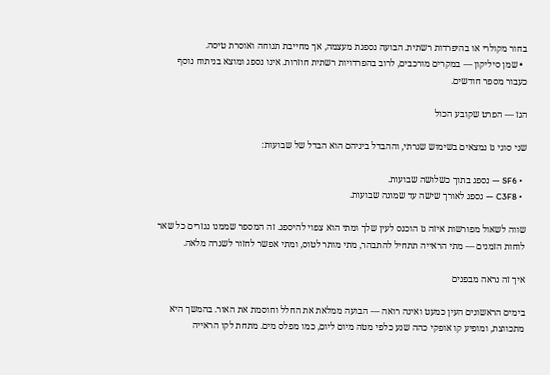בחור מקולרי או בהיפרדות רשתית. הבועה נספגת מעצמה, אך מחייבת תנוחה ואוסרת טיסה.
  • שמן סיליקון — במקרים מורכבים, לרוב בהפרדויות רשתית חוזרות. אינו נספג ומוצא בניתוח נוסף כעבור מספר חודשים.

הגז — הפרט שקובע הכול

שני סוגי גז נמצאים בשימוש שגרתי, וההבדל ביניהם הוא הבדל של שבועות:

  • SF6 — נספג בתוך כשלושה שבועות.
  • C3F8 — נספג לאורך שישה עד שמונה שבועות.

שווה לשאול מפורשות איזה גז הוכנס לעין שלך ומתי הוא צפוי להיספג. זה המספר שממנו נגזרים כל שאר לוחות הזמנים — מתי הראייה תתחיל להתבהר, מתי מותר לטוס, ומתי אפשר לחזור לשגרה מלאה.

איך זה נראה מבפנים

בימים הראשונים העין כמעט ואינה רואה — הבועה ממלאת את החלל וחוסמת את האור. בהמשך היא מתכווצת, ומופיע קו אופקי כהה שנע כלפי מטה מיום ליום, כמו מפלס מים. מתחת לקו הראייה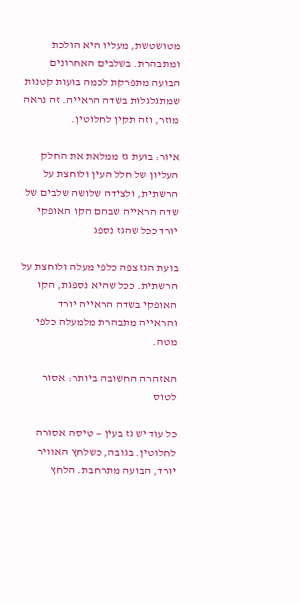מטושטשת, מעליו היא הולכת ומתבהרת. בשלבים האחרונים הבועה מתפרקת לכמה בועות קטנות שמתגלגלות בשדה הראייה. זה נראה מוזר, וזה תקין לחלוטין.

איור: בועת גז ממלאת את החלק העליון של חלל העין ולוחצת על הרשתית, ולצידה שלושה שלבים של שדה הראייה שבהם הקו האופקי יורד ככל שהגז נספג

בועת הגז צפה כלפי מעלה ולוחצת על הרשתית. ככל שהיא נספגת, הקו האופקי בשדה הראייה יורד והראייה מתבהרת מלמעלה כלפי מטה.

האזהרה החשובה ביותר: אסור לטוס

כל עוד יש גז בעין — טיסה אסורה לחלוטין. בגובה, כשלחץ האוויר יורד, הבועה מתרחבת. הלחץ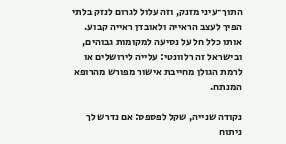התוך־עיני מזנק, וזה עלול לגרום לנזק בלתי הפיך לעצב הראייה ולאובדן ראייה קבוע. אותו כלל חל על נסיעה למקומות גבוהים, ובישראל זה רלוונטי: עלייה לירושלים או לרמת הגולן מחייבת אישור מפורש מהרופא המנתח.

נקודה שנייה, שקל לפספס: אם נדרש לך ניתוח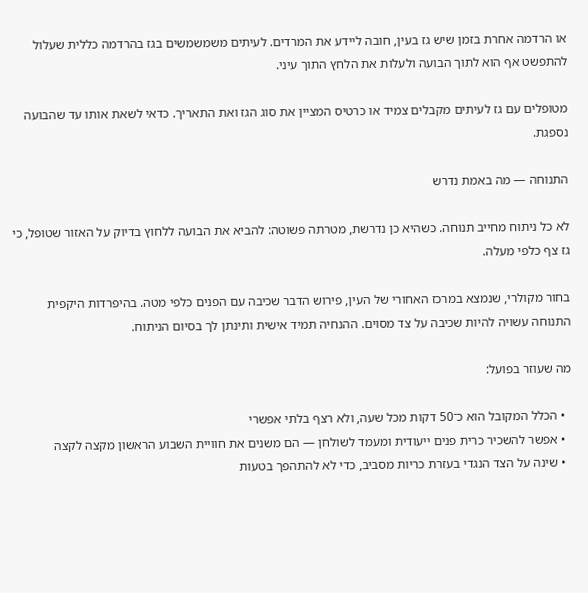או הרדמה אחרת בזמן שיש גז בעין, חובה ליידע את המרדים. לעיתים משמשמשים בגז בהרדמה כללית שעלול להתפשט אף הוא לתוך הבועה ולעלות את הלחץ התוך עיני.

מטופלים עם גז לעיתים מקבלים צמיד או כרטיס המציין את סוג הגז ואת התאריך. כדאי לשאת אותו עד שהבועה נספגת.

התנוחה — מה באמת נדרש

לא כל ניתוח מחייב תנוחה. כשהיא כן נדרשת, מטרתה פשוטה: להביא את הבועה ללחוץ בדיוק על האזור שטופל, כי גז צף כלפי מעלה.

בחור מקולרי, שנמצא במרכז האחורי של העין, פירוש הדבר שכיבה עם הפנים כלפי מטה. בהיפרדות היקפית התנוחה עשויה להיות שכיבה על צד מסוים. ההנחיה תמיד אישית ותינתן לך בסיום הניתוח.

מה שעוזר בפועל:

  • הכלל המקובל הוא כ־50 דקות מכל שעה, ולא רצף בלתי אפשרי
  • אפשר להשכיר כרית פנים ייעודית ומעמד לשולחן — הם משנים את חוויית השבוע הראשון מקצה לקצה
  • שינה על הצד הנגדי בעזרת כריות מסביב, כדי לא להתהפך בטעות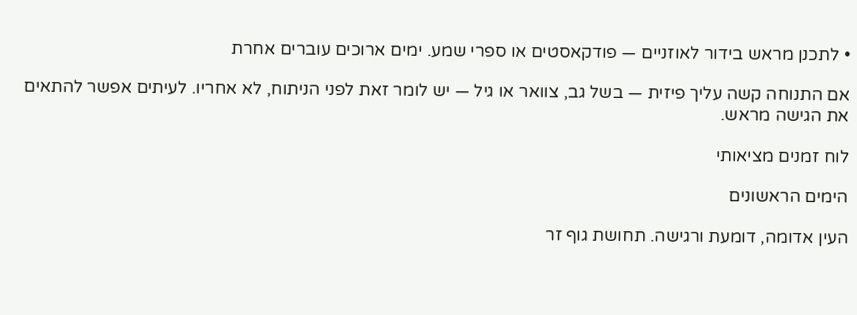• לתכנן מראש בידור לאוזניים — פודקאסטים או ספרי שמע. ימים ארוכים עוברים אחרת

אם התנוחה קשה עליך פיזית — בשל גב, צוואר או גיל — יש לומר זאת לפני הניתוח, לא אחריו. לעיתים אפשר להתאים את הגישה מראש.

לוח זמנים מציאותי

הימים הראשונים

העין אדומה, דומעת ורגישה. תחושת גוף זר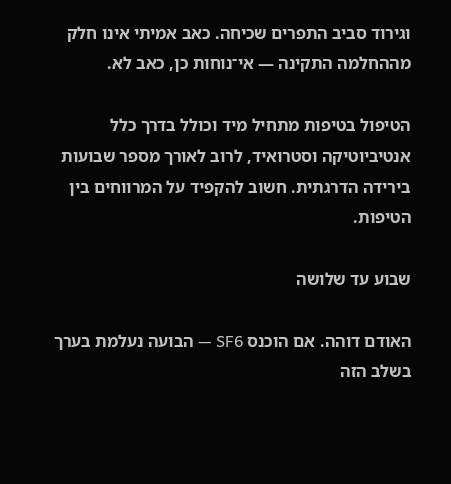וגירוד סביב התפרים שכיחה. כאב אמיתי אינו חלק מההחלמה התקינה — אי־נוחות כן, כאב לא.

הטיפול בטיפות מתחיל מיד וכולל בדרך כלל אנטיביוטיקה וסטרואיד, לרוב לאורך מספר שבועות בירידה הדרגתית. חשוב להקפיד על המרווחים בין הטיפות.

שבוע עד שלושה

האודם דוהה. אם הוכנס SF6 — הבועה נעלמת בערך בשלב הזה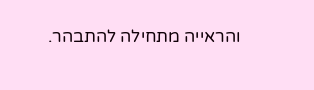והראייה מתחילה להתבהר.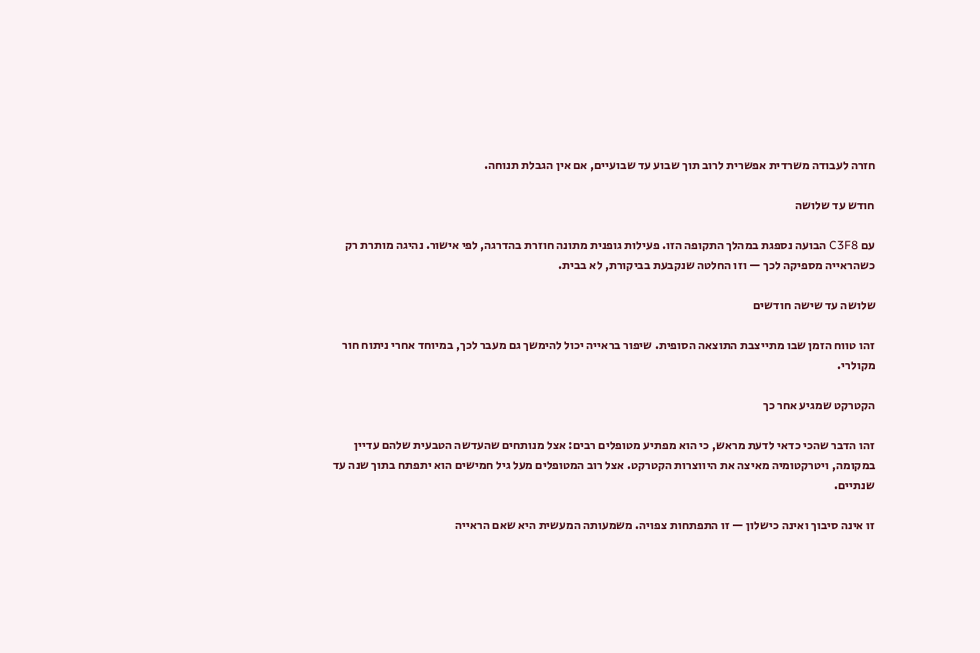חזרה לעבודה משרדית אפשרית לרוב תוך שבוע עד שבועיים, אם אין הגבלת תנוחה.

חודש עד שלושה

עם C3F8 הבועה נספגת במהלך התקופה הזו. פעילות גופנית מתונה חוזרת בהדרגה, לפי אישור. נהיגה מותרת רק כשהראייה מספיקה לכך — וזו החלטה שנקבעת בביקורת, לא בבית.

שלושה עד שישה חודשים

זהו טווח הזמן שבו מתייצבת התוצאה הסופית. שיפור בראייה יכול להימשך גם מעבר לכך, במיוחד אחרי ניתוח חור מקולרי.

הקטרקט שמגיע אחר כך

זהו הדבר שהכי כדאי לדעת מראש, כי הוא מפתיע מטופלים רבים: אצל מנותחים שהעדשה הטבעית שלהם עדיין במקומה, ויטרקטומיה מאיצה את היווצרות הקטרקט. אצל רוב המטופלים מעל גיל חמישים הוא יתפתח בתוך שנה עד שנתיים.

זו אינה סיבוך ואינה כישלון — זו התפתחות צפויה. משמעותה המעשית היא שאם הראייה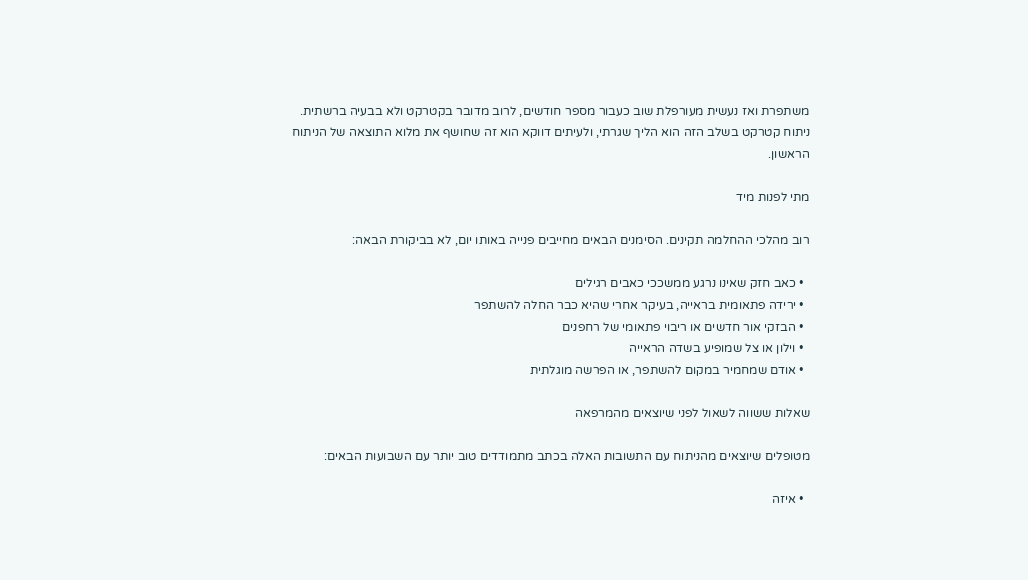משתפרת ואז נעשית מעורפלת שוב כעבור מספר חודשים, לרוב מדובר בקטרקט ולא בבעיה ברשתית. ניתוח קטרקט בשלב הזה הוא הליך שגרתי, ולעיתים דווקא הוא זה שחושף את מלוא התוצאה של הניתוח הראשון.

מתי לפנות מיד

רוב מהלכי ההחלמה תקינים. הסימנים הבאים מחייבים פנייה באותו יום, לא בביקורת הבאה:

  • כאב חזק שאינו נרגע ממשככי כאבים רגילים
  • ירידה פתאומית בראייה, בעיקר אחרי שהיא כבר החלה להשתפר
  • הבזקי אור חדשים או ריבוי פתאומי של רחפנים
  • וילון או צל שמופיע בשדה הראייה
  • אודם שמחמיר במקום להשתפר, או הפרשה מוגלתית

שאלות ששווה לשאול לפני שיוצאים מהמרפאה

מטופלים שיוצאים מהניתוח עם התשובות האלה בכתב מתמודדים טוב יותר עם השבועות הבאים:

  • איזה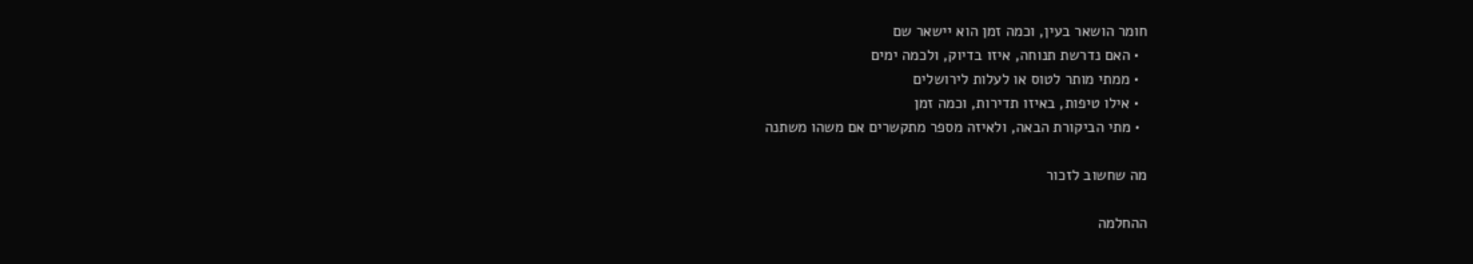חומר הושאר בעין, וכמה זמן הוא יישאר שם
  • האם נדרשת תנוחה, איזו בדיוק, ולכמה ימים
  • ממתי מותר לטוס או לעלות לירושלים
  • אילו טיפות, באיזו תדירות, וכמה זמן
  • מתי הביקורת הבאה, ולאיזה מספר מתקשרים אם משהו משתנה

מה שחשוב לזכור

ההחלמה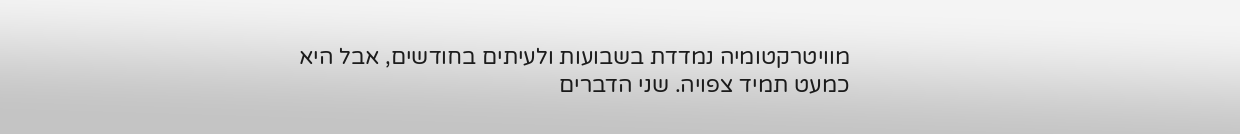מוויטרקטומיה נמדדת בשבועות ולעיתים בחודשים, אבל היא כמעט תמיד צפויה. שני הדברים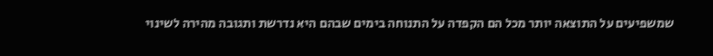שמשפיעים על התוצאה יותר מכל הם הקפדה על התנוחה בימים שבהם היא נדרשת ותגובה מהירה לשינוי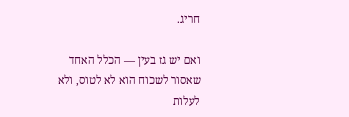חריג.

ואם יש גז בעין — הכלל האחד שאסור לשכוח הוא לא לטוס, ולא לעלות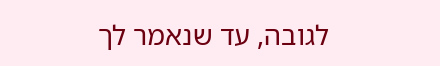לגובה, עד שנאמר לך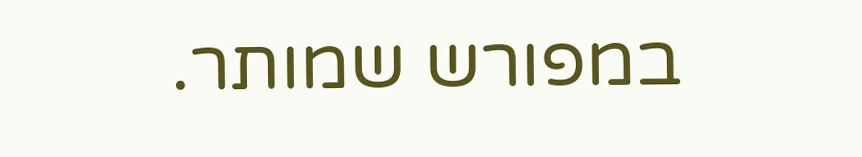במפורש שמותר.